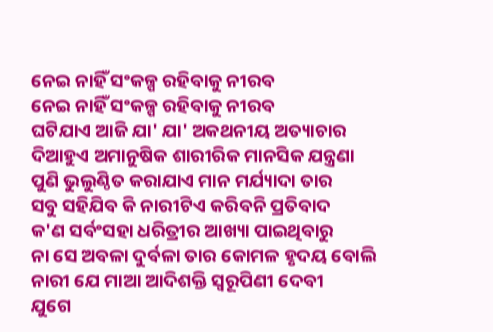ନେଇ ନାହିଁ ସଂକଳ୍ପ ରହିବାକୁ ନୀରବ
ନେଇ ନାହିଁ ସଂକଳ୍ପ ରହିବାକୁ ନୀରବ
ଘଟିଯାଏ ଆଜି ଯା' ଯା' ଅକଥନୀୟ ଅତ୍ୟାଚାର
ଦିଆହୁଏ ଅମାନୁଷିକ ଶାରୀରିକ ମାନସିକ ଯନ୍ତ୍ରଣା
ପୁଣି ଭୁଲୁଣ୍ଠିତ କରାଯାଏ ମାନ ମର୍ଯ୍ୟାଦା ତାର
ସବୁ ସହିଯିବ କି ନାରୀଟିଏ କରିବନି ପ୍ରତିବାଦ
କ'ଣ ସର୍ବଂସହା ଧରିତ୍ରୀର ଆଖ୍ୟା ପାଇଥିବାରୁ
ନା ସେ ଅବଳା ଦୁର୍ବଳା ତାର କୋମଳ ହୃଦୟ ବୋଲି
ନାରୀ ଯେ ମାଆ ଆଦିଶକ୍ତି ସ୍ଵରୂପିଣୀ ଦେବୀ
ଯୁଗେ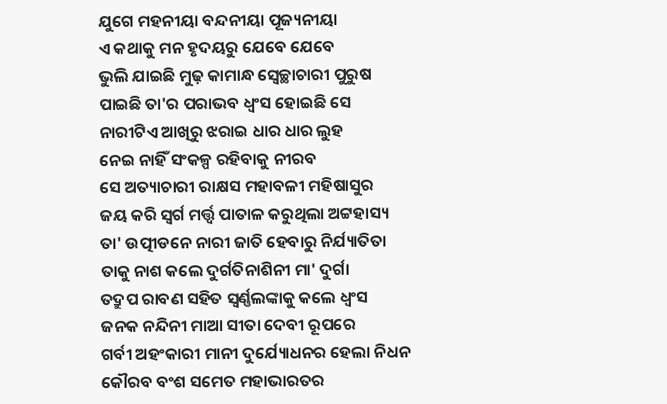ଯୁଗେ ମହନୀୟା ବନ୍ଦନୀୟା ପୂଜ୍ୟନୀୟା
ଏ କଥାକୁ ମନ ହୃଦୟରୁ ଯେବେ ଯେବେ
ଭୁଲି ଯାଇଛି ମୁଢ଼ କାମାନ୍ଧ ସ୍ଵେଚ୍ଛାଚାରୀ ପୁରୁଷ
ପାଇଛି ତା'ର ପରାଭବ ଧ୍ଵଂସ ହୋଇଛି ସେ
ନାରୀଟିଏ ଆଖିରୁ ଝରାଇ ଧାର ଧାର ଲୁହ
ନେଇ ନାହିଁ ସଂକଳ୍ପ ରହିବାକୁ ନୀରବ
ସେ ଅତ୍ୟାଚାରୀ ରାକ୍ଷସ ମହାବଳୀ ମହିଷାସୁର
ଜୟ କରି ସ୍ଵର୍ଗ ମର୍ତ୍ତ୍ଵ ପାତାଳ କରୁଥିଲା ଅଟ୍ଟହାସ୍ୟ
ତା' ଉତ୍ପୀଡନେ ନାରୀ ଜାତି ହେବାରୁ ନିର୍ଯ୍ୟାତିତା
ତାକୁ ନାଶ କଲେ ଦୁର୍ଗତିନାଶିନୀ ମା' ଦୁର୍ଗା
ତଦ୍ରୁପ ରାବଣ ସହିତ ସ୍ଵର୍ଣ୍ଣଲଙ୍କାକୁ କଲେ ଧ୍ଵଂସ
ଜନକ ନନ୍ଦିନୀ ମାଆ ସୀତା ଦେବୀ ରୂପରେ
ଗର୍ବୀ ଅହଂକାରୀ ମାନୀ ଦୁର୍ଯ୍ୟୋଧନର ହେଲା ନିଧନ
କୌରବ ବଂଶ ସମେତ ମହାଭାରତର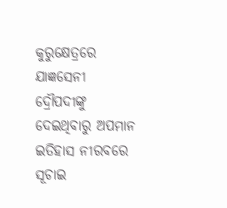କୁରୁକ୍ଷେତ୍ରରେ
ଯାଜ୍ଞସେନୀ ଦ୍ରୌପଦୀଙ୍କୁ ଦେଇଥିବାରୁ ଅପମାନ
ଇତିହାସ ନୀରବରେ ସୂଚାଇ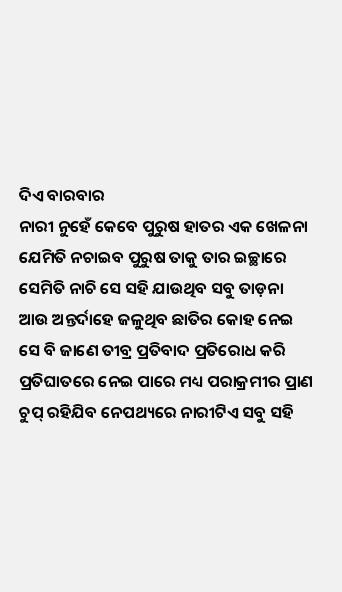ଦିଏ ବାରବାର
ନାରୀ ନୁହେଁ କେବେ ପୁରୁଷ ହାତର ଏକ ଖେଳନା
ଯେମିତି ନଚାଇବ ପୁରୁଷ ତାକୁ ତାର ଇଚ୍ଛାରେ
ସେମିତି ନାଚି ସେ ସହି ଯାଉଥିବ ସବୁ ତାଡ଼ନା
ଆଉ ଅନ୍ତର୍ଦାହେ ଜଳୁଥିବ ଛାତିର କୋହ ନେଇ
ସେ ବି ଜାଣେ ତୀବ୍ର ପ୍ରତିବାଦ ପ୍ରତିରୋଧ କରି
ପ୍ରତିଘାତରେ ନେଇ ପାରେ ମଧ୍ୟ ପରାକ୍ରମୀର ପ୍ରାଣ
ଚୁପ୍ ରହିଯିବ ନେପଥ୍ୟରେ ନାରୀଟିଏ ସବୁ ସହି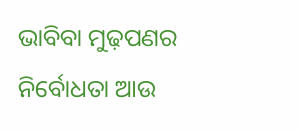ଭାବିବା ମୁଢ଼ପଣର ନିର୍ବୋଧତା ଆଉ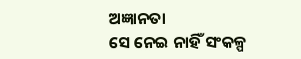ଅଜ୍ଞାନତା
ସେ ନେଇ ନାହିଁ ସଂକଳ୍ପ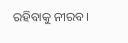ରହିବାକୁ ନୀରବ।